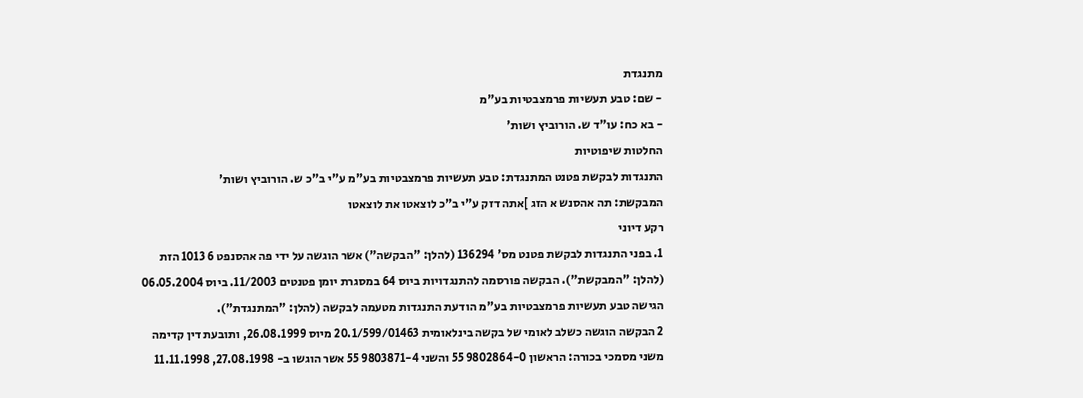מתנגדת
- שם: טבע תעשיות פרמצבטיות בע"מ
- בא כח: עו"ד ש. הורוביץ ושות'
החלטות שיפוטיות
התנגדות לבקשת פטנט המתנגדת: טבע תעשיות פרמצבטיות בע"מ ע"י ב"כ ש. הורוביץ ושות'
המבקשת: תה אהסנש א הזג ]אתה דזק ע"י ב"כ לוצאטו את לוצאטו
רקע דיוני
1. בפני התנגדות לבקשת פטנט מס' 136294 (להלן: "הבקשה") אשר הוגשה על ידי פה אהסנפט 6 1013 הזת (להלן: "המבקשת"). הבקשה פורסמה להתנגדויות ביוס 64 במסגרת יומן פטנטים 11/2003. ביוס 06.05.2004 הגישה טבע תעשיות פרמצבטיות בע"מ הודעת התנגדות מטעמה לבקשה (להלן: "המתנגדת").
2 הבקשה הוגשה כשלב לאומי של בקשה בינלאומית 20.1/599/01463 מיוס 26.08.1999, ותובעת דין קדימה משני מסמכי בכורה: הראשון 9802864-0 55 והשני 9803871-4 55 אשר הוגשו ב- 27.08.1998, 11.11.1998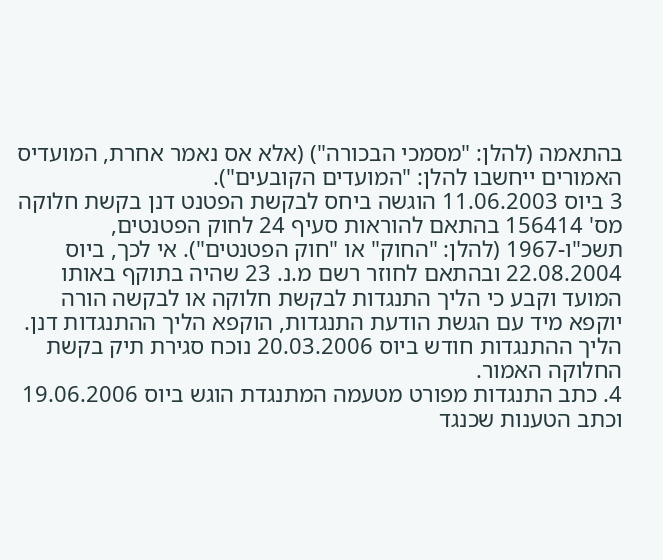בהתאמה (להלן: "מסמכי הבכורה") (אלא אס נאמר אחרת, המועדיס האמורים ייחשבו להלן: "המועדים הקובעים").
3 ביוס 11.06.2003 הוגשה ביחס לבקשת הפטנט דנן בקשת חלוקה מס' 156414 בהתאם להוראות סעיף 24 לחוק הפטנטים, תשכ"ו-1967 (להלן: "החוק" או "חוק הפטנטים"). אי לכך, ביוס 22.08.2004 ובהתאם לחוזר רשם מ.נ. 23 שהיה בתוקף באותו המועד וקבע כי הליך התנגדות לבקשת חלוקה או לבקשה הורה יוקפא מיד עם הגשת הודעת התנגדות, הוקפא הליך ההתנגדות דנן. הליך ההתנגדות חודש ביוס 20.03.2006 נוכח סגירת תיק בקשת החלוקה האמור.
4. כתב התנגדות מפורט מטעמה המתנגדת הוגש ביוס 19.06.2006 וכתב הטענות שכנגד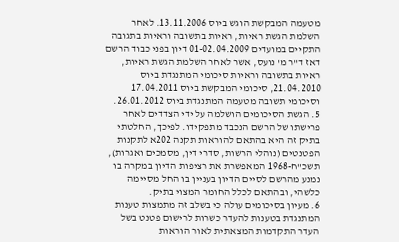מטעמה המבקשת הוגש ביוס 13.11.2006. לאחר השלמת הגשת ראיות, ראיות בתשובה וראיות בתגובה התקיים במועדים 01-02.04.2009 דיון בפני כבוד הרשם דאז ד"ר מ' נועס, אשר לאחר השלמת הגשת ראיות, ראיות בתשובה וראיות סיכומי המתנגדת ביוס 21.04.2010, סיכומי המבקשת ביוס 17.04.2011 וסיכומי תשובה מטעמה המתנגדת ביוס 26.01.2012.
5. הגשת הסיכומים הושלמה על ידי הצדדים לאחר פרישתו של הרשם הנכבד מתפקידו. לפיכך, החלטתי בתיק זה היא בהתאם להוראות תקנה 202א לתקנות הפטנטים (נוהלי הרשות, סדרי דין, מסמכים ואגרות), תשכ"ח-1968 המאפשרת את רציפות הדיון במקרה בו נמנע מהרשם לסיים הדיון בעניין בו החל מסיימה כלשהי, ובהתאם לכלל החומר המצוי בתיק.
6. מעיון בסיכומים עולה כי בשלב זה מתמצות טענות המתנגדת בטענות להעדר כשרות לרישום פטנט בשל העדר התקדמות המצאתית לאור הוראות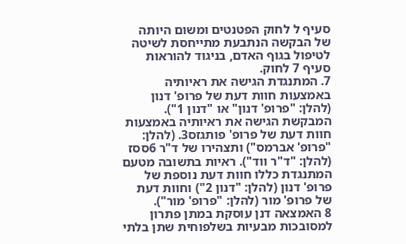סעיף ל לחוק הפטנטים ומשום היותה של הבקשה הנתבעת מתייחסת לשיטה לטיפול בגוף האדם, בניגוד להוראות סעיף 7 לחוק.
7. המתנגדת הגישה את ראיותיה באמצעות חוות דעת של פרופ' דנון (להלן: "פרופ' דנון" או "דנון 1"). המבקשת הגישה את ראיותיה באמצעות חוות דעת של פרופ' פותגזס3. (להלן:
"פרופ' אברמס") ותצהירו של ד"ר 6ססז (להלן: "ד"ר ווד"). ראיות בתשובה מטעם המתנגדת כללו חוות דעת נוספת של פרופ' דנון (להלן: "דנון 2") וחוות דעת של פרופ' מור (להלן: "פרופ' מור").
8 האמצאה דנן עוסקת במתן פתרון למסובכות מבעיות בשלפוחית שתן בלתי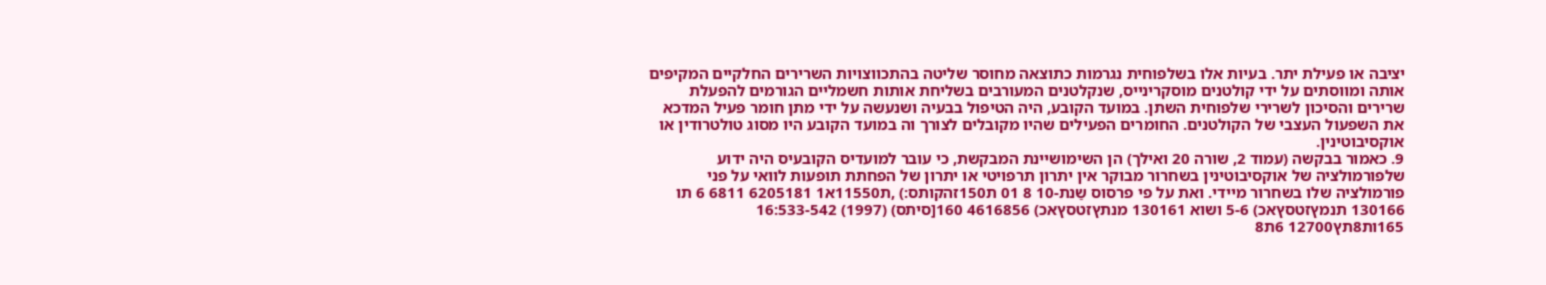יציבה או פעילת יתר. בעיות אלו בשלפוחית נגרמות כתוצאה מחוסר שליטה בהתכווצויות השרירים החלקיים המקיפים אותה ומווסתים על ידי קולטנים מוסקרינייס, שנקלטנים המעורבים בשליחת אותות חשמליים הגורמים להפעלת שרירים והסיכון לשרירי שלפוחית השתן. במועד הקובע, היה הטיפול בבעיה ושנעשה על ידי מתן חומר פעיל המדכא את השפעול העצבי של הקולטנים. החומרים הפעילים שהיו מקובלים לצורך וה במועד הקובע היו מסוג טולטרודין או אוקסיבוטינין.
9. כאמור בבקשה (עמוד 2, שורה 20 ואילך) הן השימושיינת המבקשת, כי עובר למועדיס הקובעיס היה ידוע שלפורמולציה של אוקסיבוטינין בשחרור מבוקר אין יתרון תרפויטי או יתרון של הפחתת תופעות לוואי על פני פורמולציה שלו בשחרור מיידי. ואת על פי פרסוס שַנת-10 8 01 ת150זהקותס:) ,ת11550א1 6205181 6811 6 תו 130166 תנמץזטסץאכ) 5-6 ושוא 130161 מנתץזטסץאכ) 4616856 160[סיתס) (1997) 16:533-542 165ות8תץ12700 6ת8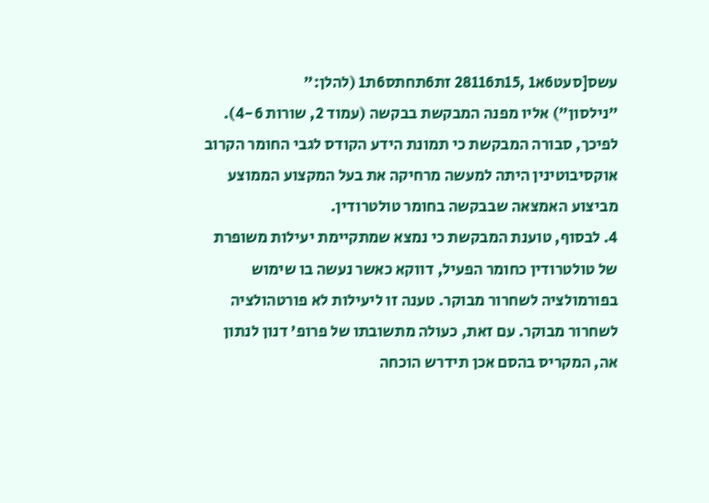עשס[סעט6א1 ,15ת28116 זת6תחתס6ת1 (להלן:"
"נילסון") אליו מפנה המבקשת בבקשה (עמוד 2, שורות 4-6). לפיכך, סבורה המבקשת כי תמונת הידע הקודס לגבי החומר הקרוב אוקסיבוטינין היתה למעשה מרחיקה את בעל המקצוע הממוצע מביצוע האמצאה שבבקשה בחומר טולטרודין.
4. לבסוף, טוענת המבקשת כי נמצא שמתקיימת יעילות משופרת של טולטרודין כחומר הפעיל, דווקא כאשר נעשה בו שימוש בפורמולציה לשחרור מבוקר. טענה זו ליעילות לא פורטהולציה לשחרור מבוקר. עם זאת, כעולה מתשובתו של פרופ' דנון לנתון אה, המקריס בהסם אכן תידרש הוכחה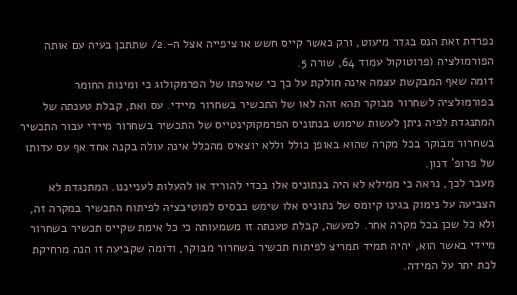נפרדת זאת הנס בגדר מיעוט, ורק כאשר קייס חשש או ציפייה אצל ה-.2/ שתתכן בעיה עם אותה הפורמולציה (פרוטוקול עמוד 64, שורה 5.
דומה שאף המבקשת עצמה אינה חולקת על כך כי שאיפתו של הפרמקולוג כי ומינות החומר בפורמולציה לשחרור מבוקר תהא זהה לאו של התכשיר בשחרור מיידי. עס ואת, קבלת טענתה של המתנגדת לפיה ניתן לעשות שימוש בנתוניס הפרמקוקינטייס של התכשיר בשחרור מיידי עבור התכשיר בשחרור מבוקר בכל מקרה שהוא באופן כולל וללא יוצאיס מהכלל אינה עולה בקנה אחד אף עס עדותו של פרופ' דנון.
מעבר לכך, נראה כי ממילא לא היה בנתוניס אלו בכדי להוריד או להעלות לענייננו. המתנגדת לא הצביעה על נימוק בגינו קיומס של נתוניס אלו שימש כבסיס למוטיבציה לפיתוח התכשיר במקרה זה, ולא כל שכן בכל מקרה אחר. למעשה, קבלת טענתה זו משמעותה כי כל אימת שקייס תכשיר בשחרור מיידי באשר הוא, יהיה תמיד תמריצ לפיתוח תכשיר בשחרור מבוקר, ודומה שקביעה זו הנה מרחיקת לכת יתר על המידה.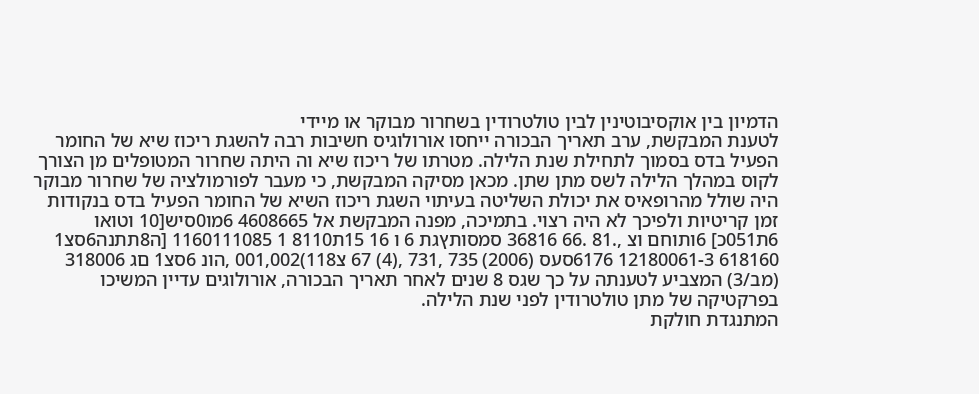הדמיון בין אוקסיבוטינין לבין טולטרודין בשחרור מבוקר או מיידי
לטענת המבקשת, ערב תאריך הבכורה ייחסו אורולוגיס חשיבות רבה להשגת ריכוז שיא של החומר הפעיל בדס בסמוך לתחילת שנת הלילה. מטרתו של ריכוז שיא וה היתה שחרור המטופלים מן הצורך לקוס במהלך הלילה לשס מתן שתן. מכאן מסיקה המבקשת, כי מעבר לפורמולציה של שחרור מבוקר היה שולל מהרופאיס את יכולת השליטה בעיתוי השגת ריכוז השיא של החומר הפעיל בדס בנקודות זמן קריטיות ולפיכך לא היה רצוי. בתמיכה, מפנה המבקשת אל 4608665 6מו0סיש[10 וטואו 6ת051כ] 6ותוחם וצ ,.81 .66 36816 סמסותץגת 6 ו 16 15ת8110 1 1160111085 [ה8תתנה6סצ1 618160 12180061-3 6176סעס (2006) 735 ,731 ,(4) 67 צ118)001,002 ,הונ 6סצ1 םג 318006 (מב/3) המצביע לטענתה על כך שגס 8 שנים לאחר תאריך הבכורה, אורולוגים עדיין המשיכו בפרקטיקה של מתן טולטרודין לפני שנת הלילה.
המתנגדת חולקת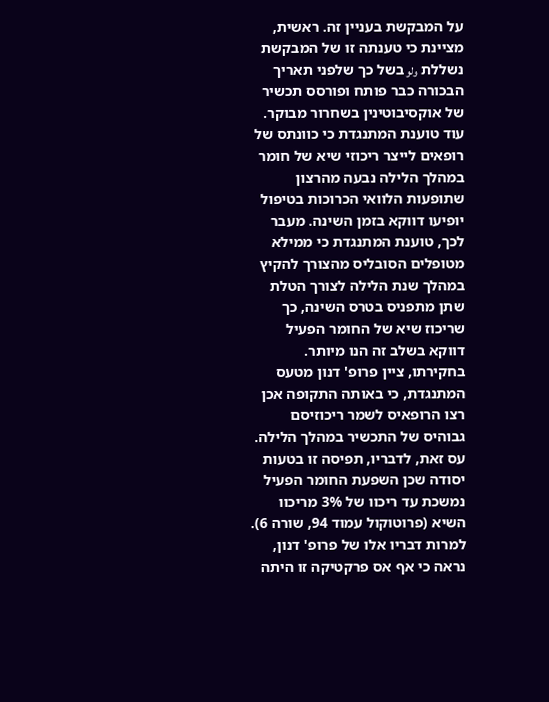על המבקשת בעניין זה. ראשית, מציינת כי טענתה זו של המבקשת נשללת ولو בשל כך שלפני תאריך הבכורה כבר פותח ופורסס תכשיר של אוקסיבוטינין בשחרור מבוקר. עוד טוענת המתנגדת כי כוונתס של רופאים לייצר ריכוזי שיא של חומר במהלך הלילה נבעה מהרצון שתופעות הלוואי הכרוכות בטיפול יופיעו דווקא בזמן השינה. מעבר לכך, טוענת המתנגדת כי ממילא מטופלים הסובליס מהצורך להקיץ במהלך שנת הלילה לצורך הטלת שתן מתפניס בטרס השינה, כך שריכוז שיא של החומר הפעיל דווקא בשלב זה הנו מיותר.
בחקירתו, ציין פרופ' דנון מטעס המתנגדת, כי באותה התקופה אכן רצו הרופאיס לשמר ריכוזיסם גבוהיס של התכשיר במהלך הלילה. עס זאת, לדבריו, תפיסה זו בטעות יסודה שכן השפעת החומר הפעיל נמשכת עד ריכוו של 3% מריכוו השיא (פרוטוקול עמוד 94, שורה 6).
למרות דבריו אלו של פרופ' דנון, נראה כי אף אס פרקטיקה זו היתה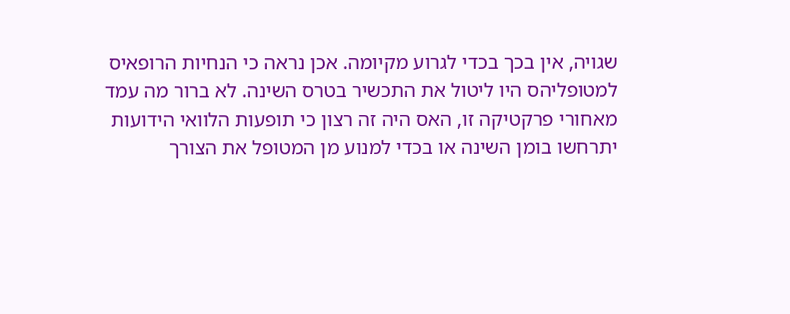שגויה, אין בכך בכדי לגרוע מקיומה. אכן נראה כי הנחיות הרופאיס למטופליהס היו ליטול את התכשיר בטרס השינה. לא ברור מה עמד מאחורי פרקטיקה זו, האס היה זה רצון כי תופעות הלוואי הידועות יתרחשו בומן השינה או בכדי למנוע מן המטופל את הצורך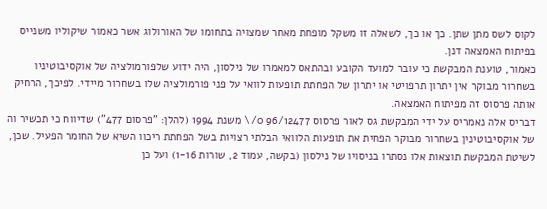לקוס לשס מתן שתן. כך או כך, לשאלה זו משקל מופחת מאחר שמצויה בתחומו של האורולוג אשר כאמור שיקוליו משנייס בפיתוח האמצאה דנן.
כאמור, טוענת המבקשת כי עובר למועד הקובע ובהתאס למאמרו של נילסון, היה ידוע שלפורמולציה של אוקסיבוטיניו בשחרור מבוקר אין יתרון תרפויטי או יתרון של הפחתת תופעות לוואי על פני פורמולציה שלו בשחרור מיידי. לפיכך, הרחיק אותה פרסוס זה מפיתוח האמצאה.
דבריס אלה נאמריס על ידי המבקשת גס לאור פרסוס 96/12477 0/\ משנת 1994 (להלן: "פרסום 477") שדיווח כי תכשיר וה של אוקסיבוטינין בשחרור מבוקר הפחית את תופעות הלוואי הבלתי רצויות בשל הפחתת ריכוו השיא של החומר הפעיל. שכן, לשיטת המבקשת תוצאות אלו נסתרו בניסויו של נילסון (בקשה, עמוד 2, שורות 1-16) ועל כן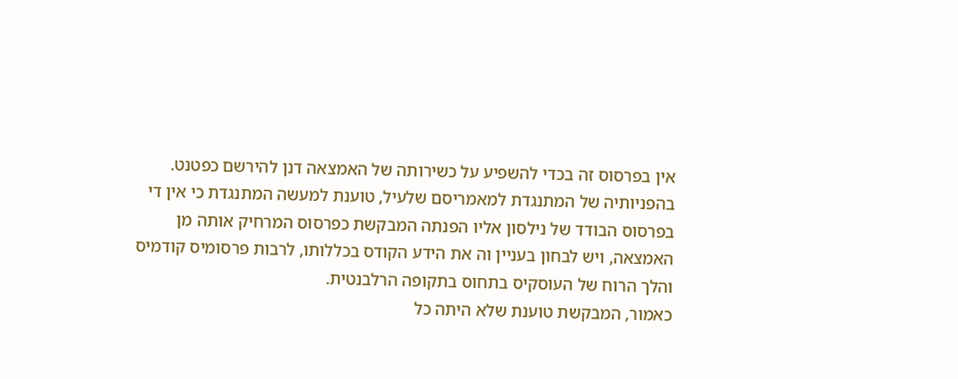אין בפרסוס זה בכדי להשפיע על כשירותה של האמצאה דנן להירשם כפטנט.
בהפניותיה של המתנגדת למאמריסם שלעיל, טוענת למעשה המתנגדת כי אין די בפרסוס הבודד של נילסון אליו הפנתה המבקשת כפרסוס המרחיק אותה מן האמצאה, ויש לבחון בעניין וה את הידע הקודס בכללותו, לרבות פרסומיס קודמיס והלך הרוח של העוסקיס בתחוס בתקופה הרלבנטית.
כאמור, המבקשת טוענת שלא היתה כל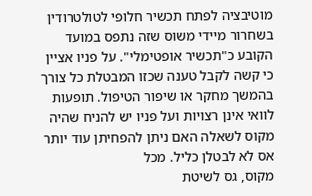מוטיבציה לפתח תכשיר חלופי לטולטרודין בשחרור מיידי משוס שזה נתפס במועד הקובע כ"תכשיר אופטימלי". על פניו אציין כי קשה לקבל טענה שכזו המבטלת כל צורך בהמשך מחקר או שיפור הטיפול. תופעות לוואי אינן רצויות ועל פניו יש להניח שהיה מקוס לשאלה האם ניתן להפחיתן עוד יותר אס לא לבטלן כליל. מכל
מקוס, גס לשיטת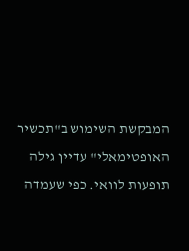המבקשת השימוש ב"תכשיר האופטימאלי" עדיין גילה תופעות לוואי. כפי שעמדה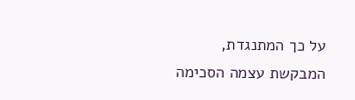על כך המתנגדת, המבקשת עצמה הסכימה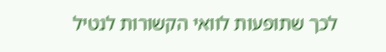לכך שתופעות לוואי הקשורות לנטיל